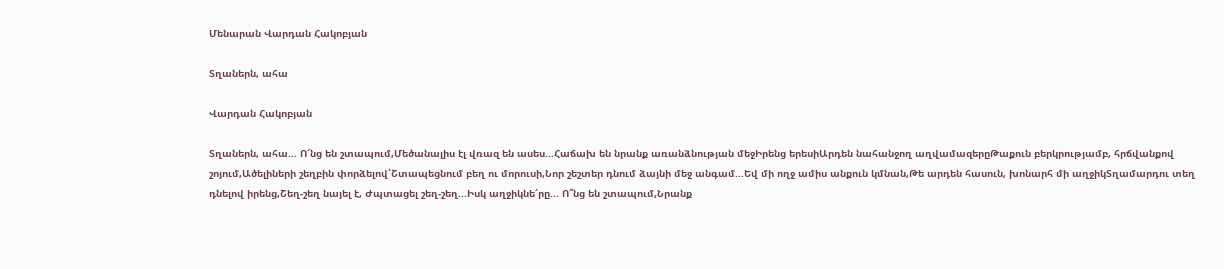Մենարան Վարդան Հակոբյան

Տղաներն, ահա

Վարդան Հակոբյան

Տղաներն, ահա... Ո՜նց են շտապում,Մեծանալիս էլ վռազ են ասես...Հաճախ են նրանք առանձնության մեջԻրենց երեսիԱրդեն նահանջող աղվամազերըԹաքուն բերկրությամբ, հրճվանքով շոյում,Ածելիների շեղբին փորձելով՝Շտապեցնում բեղ ու մորուսի,Նոր շեշտեր դնում ձայնի մեջ անգամ...Եվ մի ողջ ամիս անքուն կմնան,Թե արդեն հասուն, խոնարհ մի աղջիկՏղամարդու տեղ դնելով իրենց,Շեղ-շեղ նայել է, Ժպտացել շեղ-շեղ...Իսկ աղջիկնե՜րը... Ո՞նց են շտապում,Նրանք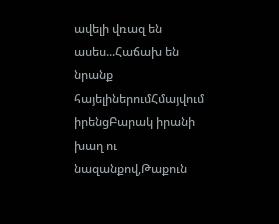ավելի վռազ են ասես...Հաճախ են նրանք հայելիներումՀմայվում իրենցԲարակ իրանի խաղ ու նազանքով,Թաքուն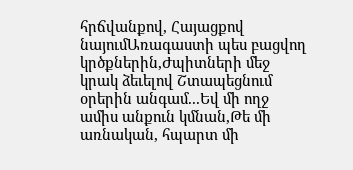հրճվանքով, Հայացքով նայումԱռագաստի պես բացվող կրծքներին,Ժպիտների մեջ կրակ ձեւելով Շտապեցնում օրերին անգամ...Եվ մի ողջ ամիս անքուն կմնան,Թե մի առնական, հպարտ մի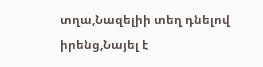տղա,Նազելիի տեղ դնելով իրենց,Նայել է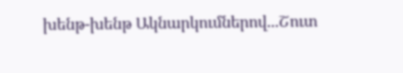խենթ-խենթ Ակնարկումներով...Շուտ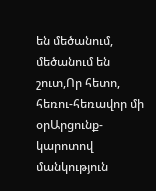են մեծանում, մեծանում են շուտ,Որ հետո, հեռու-հեռավոր մի օրԱրցունք-կարոտով մանկություն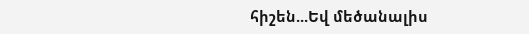հիշեն...Եվ մեծանալիս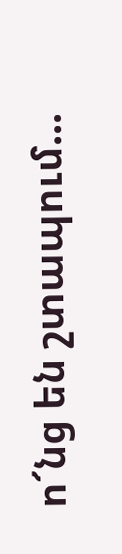ո՜նց են շտապում...